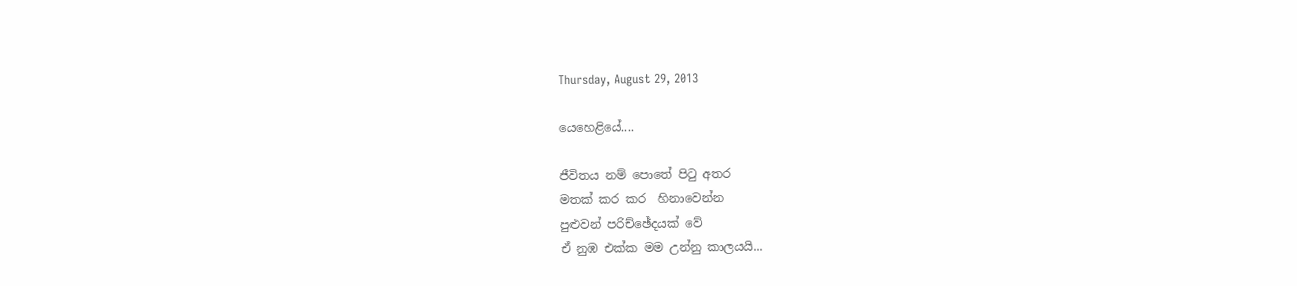Thursday, August 29, 2013

යෙහෙළියේ....

ජීවිතය නම් පොතේ පිටු අතර
මතක් කර කර  හිනාවෙන්න
පුළුවන් පරිච්ඡේදයක් වේ
ඒ නුඹ එක්ක මම උන්නු කාලයයි...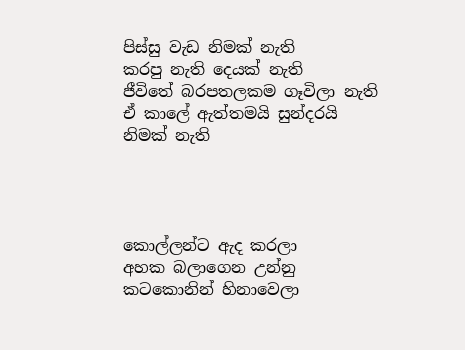පිස්සු වැඩ නිමක් නැති
කරපු නැති දෙයක් නැති
ජීවිතේ බරපතලකම ගෑවිලා නැති
ඒ කාලේ ඇත්තමයි සුන්දරයි නිමක් නැති




කොල්ලන්ට ඇද කරලා
අහක බලාගෙන උන්නු
කටකොනින් හිනාවෙලා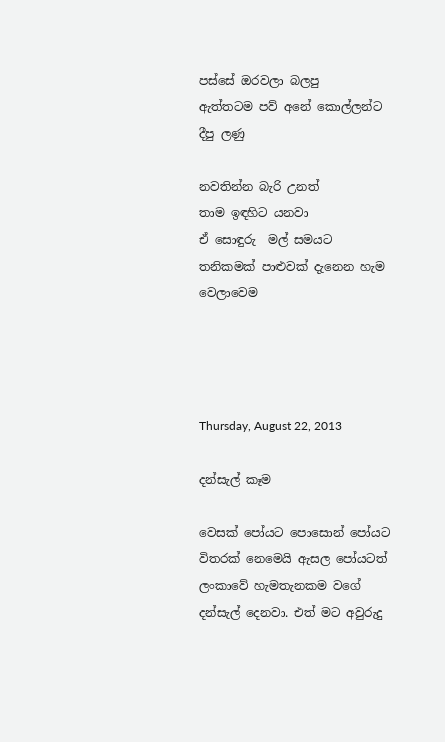පස්සේ ඔරවලා බලපු
ඇත්තටම පව් අනේ කොල්ලන්ට දීපු ලණු

නවතින්න බැරි උනත්
තාම ඉඳහිට යනවා
ඒ සොඳුරු  මල් සමයට
තනිකමක් පාළුවක් දැනෙන හැම වෙලාවෙම




Thursday, August 22, 2013

දන්සැල් කෑම

වෙසක් පෝයට පොසොන් පෝයට විතරක් නෙමෙයි ඇසල පෝයටත් ලංකාවේ හැමතැනකම වගේ දන්සැල් දෙනවා. එත් මට අවුරුදු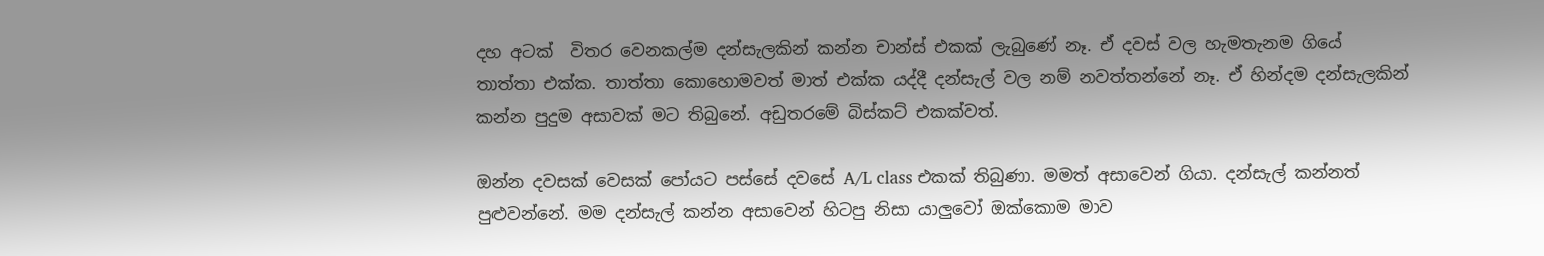දහ අටක්  විතර වෙනකල්ම දන්සැලකින් කන්න චාන්ස් එකක් ලැබුණේ නෑ. ඒ දවස් වල හැමතැනම ගියේ තාත්තා එක්ක. තාත්තා කොහොමවත් මාත් එක්ක යද්දී දන්සැල් වල නම් නවත්තන්නේ නෑ. ඒ හින්දම දන්සැලකින් කන්න පුදුම අසාවක් මට තිබුනේ. අඩුතරමේ බිස්කට් එකක්වත්.

ඔන්න දවසක් වෙසක් පෝයට පස්සේ දවසේ A/L class එකක් තිබුණා. මමත් අසාවෙන් ගියා. දන්සැල් කන්නත් පුළුවන්නේ. මම දන්සැල් කන්න අසාවෙන් හිටපු නිසා යාලුවෝ ඔක්කොම මාව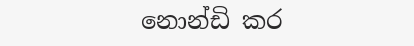නොන්ඩි කර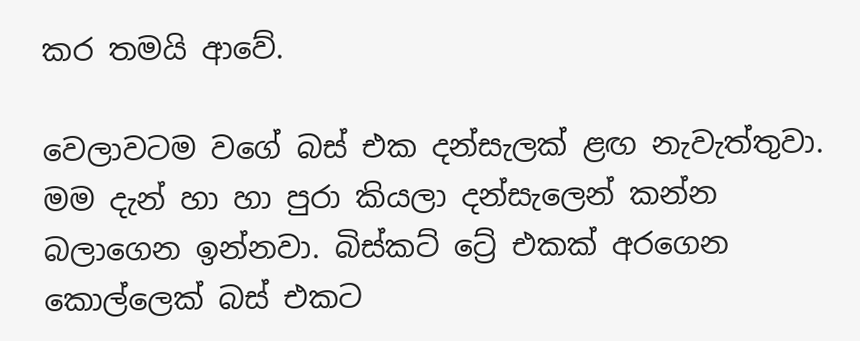කර තමයි ආවේ.

වෙලාවටම වගේ බස් එක දන්සැලක් ළඟ නැවැත්තුවා. මම දැන් හා හා පුරා කියලා දන්සැලෙන් කන්න බලාගෙන ඉන්නවා. බිස්කට් ට්‍රේ එකක් අරගෙන කොල්ලෙක් බස් එකට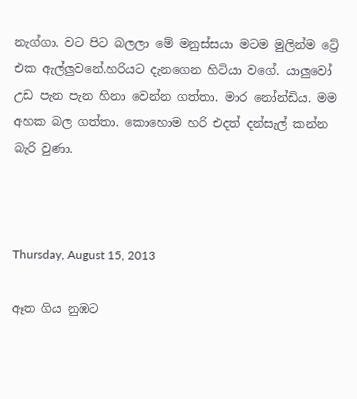නැග්ගා. වට පිට බලලා මේ මනුස්සයා මටම මුලින්ම ට්‍රේ එක ඇල්ලුවනේ.හරියට දැනගෙන හිටියා වගේ. යාලුවෝ උඩ පැන පැන හිනා වෙන්න ගත්තා. මාර නෝන්ඩිය. මම අහක බල ගත්තා. කොහොම හරි එදත් දන්සැල් කන්න බැරි වුණා.



Thursday, August 15, 2013

ඈත ගිය නුඹට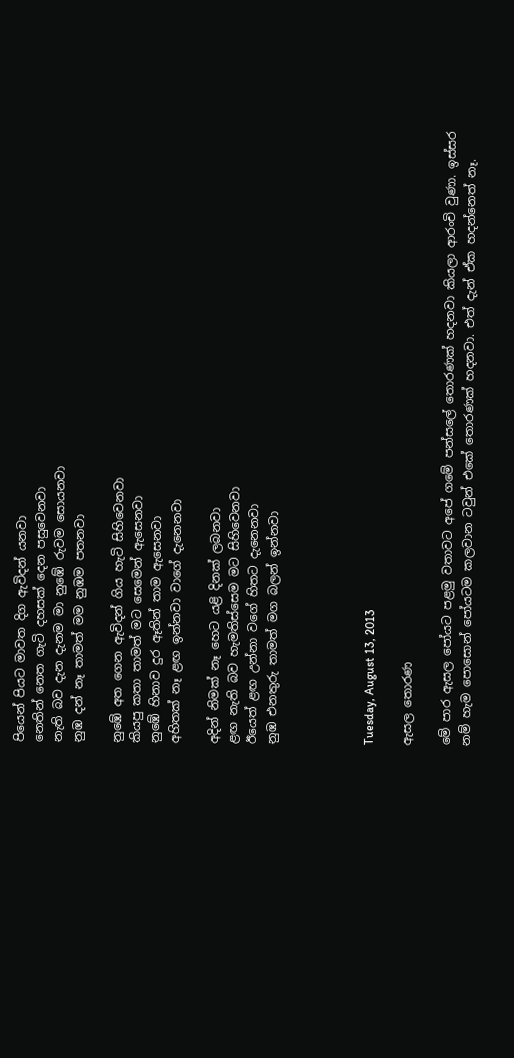පියෙන් පියට මාවත දිග ඇවිදන් යනවා
නෙතින් නෙත ගැටි දහසක් දෙන පසුවෙනවා
නැති බව දැන දැනම මා නුඹේ රුවම සොයනවා
නුඹ දන් නෑ තාමත් මම නුඹම පතනවා

නුඹේ අත ගෙන ඇවිදන් ගිය හැටි සිහිවෙනවා
කියපු කතා තාමත් මට සෙමෙන් ඇසෙනවා
නුඹේ හිනාව දුර ඈතින් තාම ඇසෙනවා
අහිතක් නෑ ළඟ ඉන්නවා වාගේ දැනෙනවා

අදින් නිමක් නෑ හෙට යළි දිනක් ලබනවා
ළඟ නැති බව හැමතිස්සෙම මට සිහිවෙනවා
ඊයෙත් ළඟ උන්නා වගේ හිතට දැනෙනවා
නුඹ එනතුරු තාමත් මග බලන් ඉන්නවා




Tuesday, August 13, 2013

ඇසල තොරණ

මේ පාර ඇසල පෝයට පළමු වතාවට අපේ ගමේ පන්සලේ තොරණක් හදනවා කියලා ආරංචි වුණා. ඉස්සර නම් හැම පොසොන් පෝයටම කලවාන ටවුන් එකේ තොරණක් හදනවා. එත් දැන් ඒක හදන්නෙත් නෑ.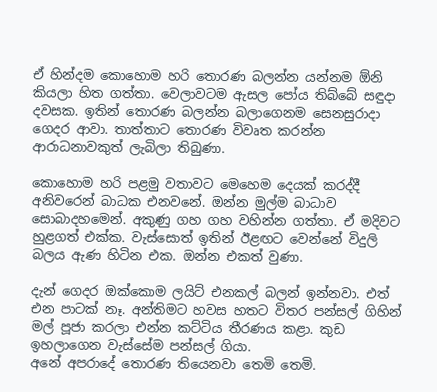ඒ හින්දම කොහොම හරි තොරණ බලන්න යන්නම ඕනි කියලා හිත ගත්තා. වෙලාවටම ඇසල පෝය තිබ්බේ සඳුදා දවසක. ඉතින් තොරණ බලන්න බලාගෙනම සෙනසුරාදා ගෙදර ආවා. තාත්තාට තොරණ විවෘත කරන්න ආරාධනාවකුත් ලැබිලා තිබුණා.

කොහොම හරි පළමු වතාවට මෙහෙම දෙයක් කරද්දී අනිවරෙන් බාධක එනවනේ. ඔන්න මුල්ම බාධාව සොබාදහමෙන්. අකුණු ගහ ගහ වහින්න ගත්තා. ඒ මදිවට හුළගත් එක්ක. වැස්සොත් ඉතින් ඊළඟට වෙන්නේ විදුලි බලය ඇණ හිටින එක. ඔන්න එකත් වුණා.

දැන් ගෙදර ඔක්කොම ලයිට් එනකල් බලන් ඉන්නවා. එත් එන පාටක් නෑ. අන්තිමට හවස හතට විතර පන්සල් ගිහින් මල් පූජා කරලා එන්න කට්ටිය තීරණය කළා. කුඩ ඉහලාගෙන වැස්සේම පන්සල් ගියා.
අනේ අපරාදේ තොරණ තියෙනවා තෙමි තෙමි.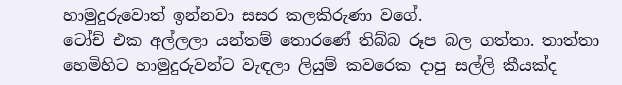හාමුදුරුවොත් ඉන්නවා සසර කලකිරුණා වගේ.
ටෝච් එක අල්ලලා යන්තම් තොරණේ තිබ්බ රූප බල ගත්තා. තාත්තා හෙමිහිට හාමුදුරුවන්ට වැඳලා ලියුම් කවරෙක දාපු සල්ලි කීයක්ද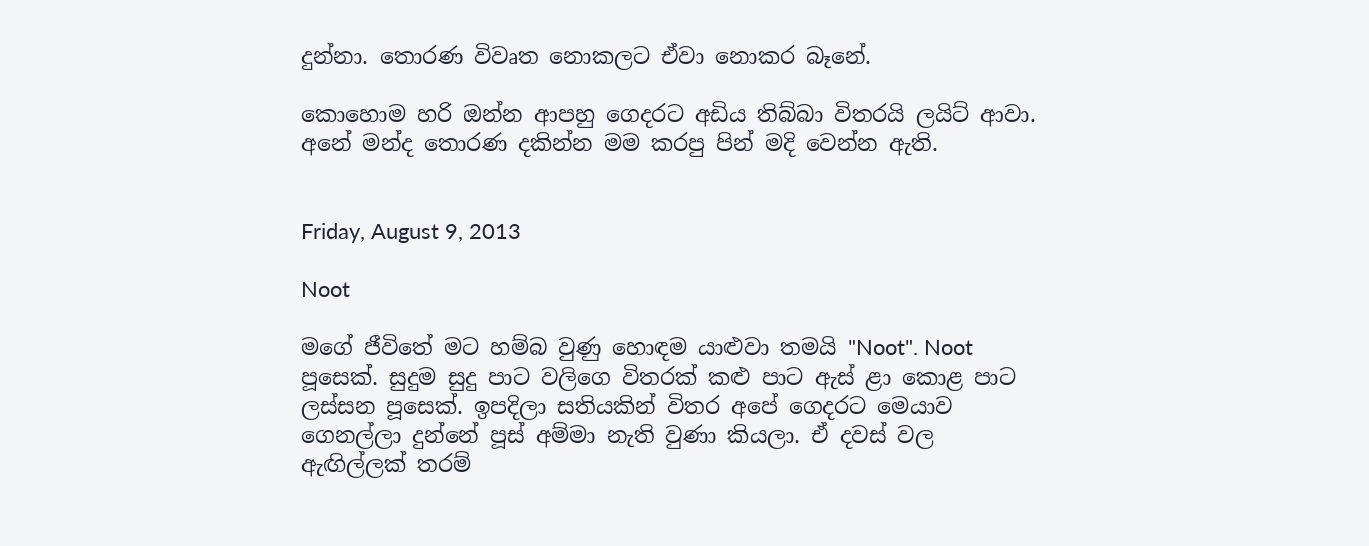දුන්නා. තොරණ විවෘත නොකලට ඒවා නොකර බෑනේ.

කොහොම හරි ඔන්න ආපහු ගෙදරට අඩිය තිබ්බා විතරයි ලයිට් ආවා. අනේ මන්ද තොරණ දකින්න මම කරපු පින් මදි වෙන්න ඇති.


Friday, August 9, 2013

Noot

මගේ ජීවිතේ මට හම්බ වුණු හොඳම යාළුවා තමයි "Noot". Noot පූසෙක්. සුදුම සුදු පාට වලිගෙ විතරක් කළු පාට ඇස් ළා කොළ පාට ලස්සන පූසෙක්. ඉපදිලා සතියකින් විතර අපේ ගෙදරට මෙයාව ගෙනල්ලා දුන්නේ පූස් අම්මා නැති වුණා කියලා. ඒ දවස් වල ඇඟිල්ලක් තරම්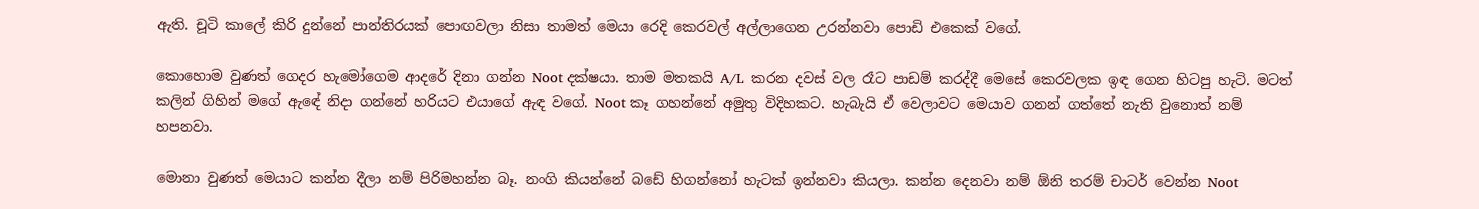ඇති. චූටි කාලේ කිරි දුන්නේ පාන්තිරයක් පොඟවලා නිසා තාමත් මෙයා රෙදි කෙරවල් අල්ලාගෙන උරන්නවා පොඩි එකෙක් වගේ.

කොහොම වුණත් ගෙදර හැමෝගෙම ආදරේ දිනා ගන්න Noot දක්ෂයා. තාම මතකයි A/L  කරන දවස් වල රෑට පාඩම් කරද්දී මෙසේ කෙරවලක ඉඳ ගෙන හිටපු හැටි. මටත් කලින් ගිහින් මගේ ඇඳේ නිදා ගන්නේ හරියට එයාගේ ඇඳ වගේ. Noot කෑ ගහන්නේ අමුතු විදිහකට. හැබැයි ඒ වෙලාවට මෙයාව ගනන් ගත්තේ නැති වුනොත් නම් හපනවා.

මොනා වුණත් මෙයාට කන්න දීලා නම් පිරිමහන්න බෑ. නංගි කියන්නේ බඩේ හිගන්නෝ හැටක් ඉන්නවා කියලා. කන්න දෙනවා නම් ඕනි තරම් චාටර් වෙන්න Noot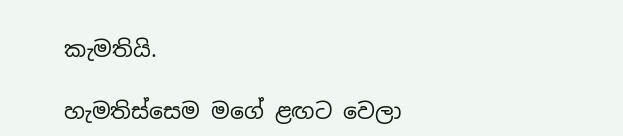කැමතියි.

හැමතිස්සෙම මගේ ළඟට වෙලා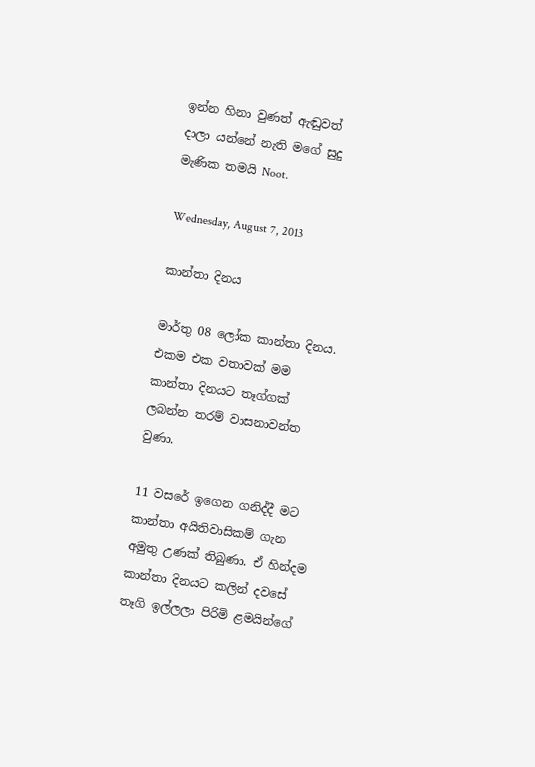ඉන්න හිනා වුණත් ඇඬුවත් දාලා යන්නේ නැති මගේ සුදු මැණික තමයි Noot.

Wednesday, August 7, 2013

කාන්තා දිනය

මාර්තු 08 ලෝක කාන්තා දිනය. එකම එක වතාවක් මම කාන්තා දිනයට තෑග්ගක් ලබන්න තරම් වාසනාවන්ත වුණා.

11 වසරේ ඉගෙන ගනිද්දී මට කාන්තා අයිතිවාසිකම් ගැන අමුතු උණක් තිබුණා. ඒ හින්දම කාන්තා දිනයට කලින් දවසේ තෑගි ඉල්ලලා පිරිමි ළමයින්ගේ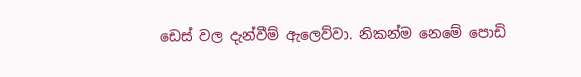ඩෙස් වල දැන්වීම් ඇලෙව්වා. නිකන්ම නෙමේ පොඩි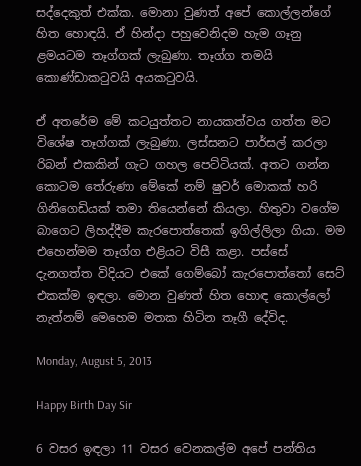සද්දෙකුත් එක්ක. මොනා වුණත් අපේ කොල්ලන්ගේ හිත හොඳයි. ඒ හින්දා පහුවෙනිදම හැම ගෑනු ළමයටම තෑග්ගක් ලැබුණා. තෑග්ග තමයි කොණ්ඩාකටුවයි අයකටුවයි.

ඒ අතරේම මේ කටයුත්තට නායකත්වය ගත්ත මට විශේෂ තෑග්ගක් ලැබුණා. ලස්සනට පාර්සල් කරලා රිබන් එකකින් ගැට ගහල පෙට්ටියක්. අතට ගන්න කොටම තේරුණා මේකේ නම් ෂුවර් මොකක් හරි ගිනිගෙඩියක් තමා තියෙන්නේ කියලා. හිතුවා වගේම බාගෙට ලිහද්දීම කැරපොත්තෙක් ඉගිල්ලිලා ගියා. මම එහෙන්මම තෑග්ග එළියට විසී කළා. පස්සේ දැනගත්ත විදියට එකේ ගෙම්බෝ කැරපොත්තෝ සෙට් එකක්ම ඉඳලා. මොන වුණත් හිත හොඳ කොල්ලෝ නැත්නම් මෙහෙම මතක හිටින තෑගී දේවිද.

Monday, August 5, 2013

Happy Birth Day Sir

6 වසර ඉඳලා 11 වසර වෙනකල්ම අපේ පන්තිය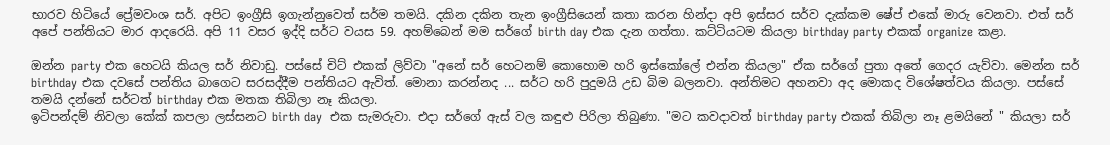භාරව හිටියේ ප්‍රේමවංශ සර්. අපිට ඉංග්‍රීසි ඉගැන්නුවෙත් සර්ම තමයි. දකින දකින තැන ඉංග්‍රීසියෙන් කතා කරන හින්දා අපි ඉස්සර සර්ව දැක්කම ෂේප් එකේ මාරු වෙනවා. එත් සර් අපේ පන්තියට මාර ආදරෙයි. අපි 11 වසර ඉද්දි සර්ට වයස 59. අහම්බෙන් මම සර්ගේ birth day එක දැන ගත්තා. කට්ටියටම කියලා birthday party එකක් organize කළා.

ඔන්න party එක හෙටයි කියල සර් නිවාඩු. පස්සේ චිට් එකක් ලිව්වා "අනේ සර් හෙටනම් කොහොම හරි ඉස්කෝලේ එන්න කියලා" ඒක සර්ගේ පුතා අතේ ගෙදර යැව්වා. මෙන්න සර් birthday එක දවසේ පන්තිය බාගෙට සරසද්දීම පන්තියට ඇවිත්. මොනා කරන්නද ... සර්ට හරි පුදුමයි උඩ බිම බලනවා. අන්තිමට අහනවා අද මොකද විශේෂත්වය කියලා. පස්සේ තමයි දන්නේ සර්ටත් birthday එක මතක තිබිලා නෑ කියලා.
ඉටිපන්දම් නිවලා කේක් කපලා ලස්සනට birth day  එක සැමරුවා. එදා සර්ගේ ඇස් වල කඳුළු පිරිලා තිබුණා. "මට කවදාවත් birthday party එකක් තිබිලා නෑ ළමයිනේ " කියලා සර්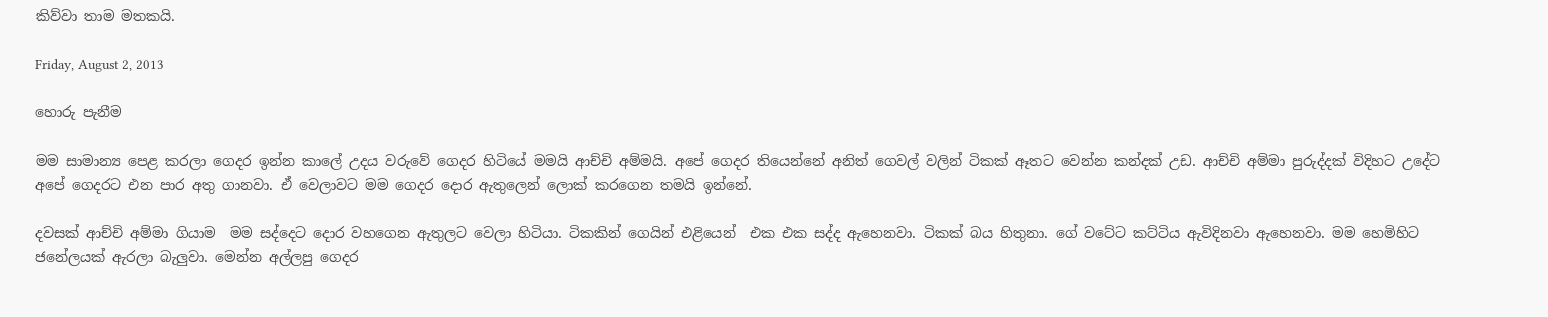කිව්වා තාම මතකයි.

Friday, August 2, 2013

හොරු පැනීම

මම සාමාන්‍ය පෙළ කරලා ගෙදර ඉන්න කාලේ උදය වරුවේ ගෙදර හිටියේ මමයි ආච්චි අම්මයි. අපේ ගෙදර තියෙන්නේ අනිත් ගෙවල් වලින් ටිකක් ඈතට වෙන්න කන්දක් උඩ. ආච්චි අම්මා පුරුද්දක් විදිහට උදේට අපේ ගෙදරට එන පාර අතු ගානවා. ඒ වෙලාවට මම ගෙදර දොර ඇතුලෙන් ලොක් කරගෙන තමයි ඉන්නේ.

දවසක් ආච්චි අම්මා ගියාම  මම සද්දෙට දොර වහගෙන ඇතුලට වෙලා හිටියා. ටිකකින් ගෙයින් එළියෙන්  එක එක සද්ද ඇහෙනවා. ටිකක් බය හිතුනා. ගේ වටේට කට්ටිය ඇවිදිනවා ඇහෙනවා. මම හෙමිහිට ජනේලයක් ඇරලා බැලුවා. මෙන්න අල්ලපු ගෙදර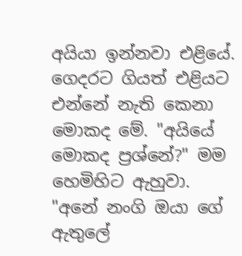අයියා ඉන්නවා එළියේ.
ගෙදරට ගියත් එළියට එන්නේ නැති කෙනා මොකද මේ. "අයියේ මොකද ප්‍රශ්නේ?" මම හෙමිහිට ඇහුවා.
"අනේ නංගි ඔයා ගේ ඇතුලේ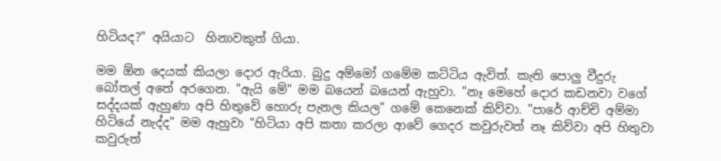හිටියද?" අයියාට  හිනාවකුත් ගියා.

මම ඕන දෙයක් කියලා දොර ඇරියා. බුදු අම්මෝ ගමේම කට්ටිය ඇවිත්. කැති පොලු වීදුරු බෝතල් අතේ අරගෙන. "ඇයි මේ" මම බයෙන් බයෙන් ඇහුවා. "නෑ මෙහේ දොර කඩනවා වගේ සද්දයක් ඇහුණා අපි හිතුවේ හොරු පැනල කියල" ගමේ කෙනෙක් කිව්වා. "පාරේ ආච්චි අම්මා හිටියේ නැද්ද" මම ඇහුවා "හිටියා අපි කතා කරලා ආවේ ගෙදර කවුරුවත් නෑ කිව්වා අපි හිතුවා කවුරුත්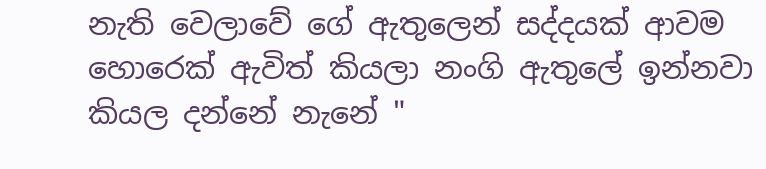නැති වෙලාවේ ගේ ඇතුලෙන් සද්දයක් ආවම හොරෙක් ඇවිත් කියලා නංගි ඇතුලේ ඉන්නවා කියල දන්නේ නැනේ "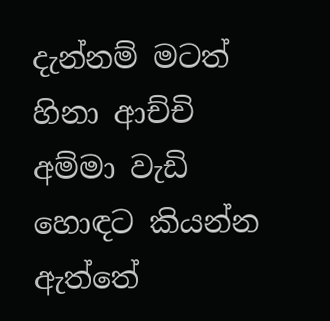දැන්නම් මටත් හිනා ආච්චි අම්මා වැඩි හොඳට කියන්න ඇත්තේ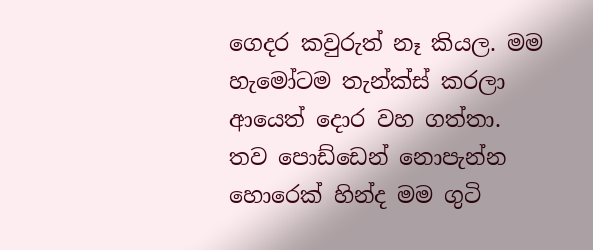ගෙදර කවුරුත් නෑ කියල. මම හැමෝටම තැන්ක්ස් කරලා ආයෙත් දොර වහ ගත්තා. තව පොඩ්ඩෙන් නොපැන්න හොරෙක් හින්ද මම ගුටි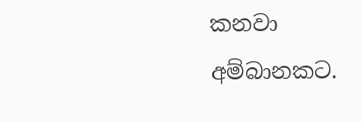කනවා අම්බානකට.